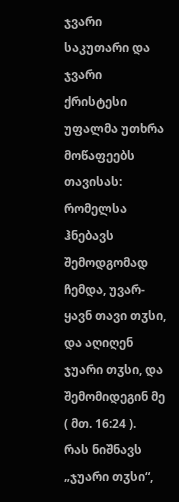ჯვარი საკუთარი და ჯვარი ქრისტესი
უფალმა უთხრა მოწაფეებს თავისას: რომელსა ჰნებავს შემოდგომად ჩემდა, უვარ-ყავნ თავი თჳსი, და აღიღენ ჯუარი თჳსი, და შემომიდეგინ მე ( მთ. 16:24 ).
რას ნიშნავს „ჯუარი თჳსი“,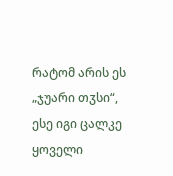რატომ არის ეს „ჯუარი თჳსი“, ესე იგი ცალკე ყოველი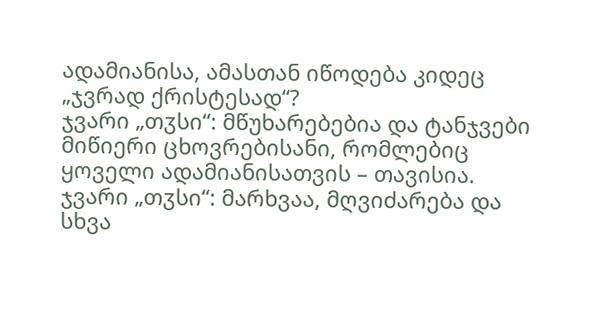ადამიანისა, ამასთან იწოდება კიდეც „ჯვრად ქრისტესად“?
ჯვარი „თჳსი“: მწუხარებებია და ტანჯვები მიწიერი ცხოვრებისანი, რომლებიც ყოველი ადამიანისათვის – თავისია.
ჯვარი „თჳსი“: მარხვაა, მღვიძარება და სხვა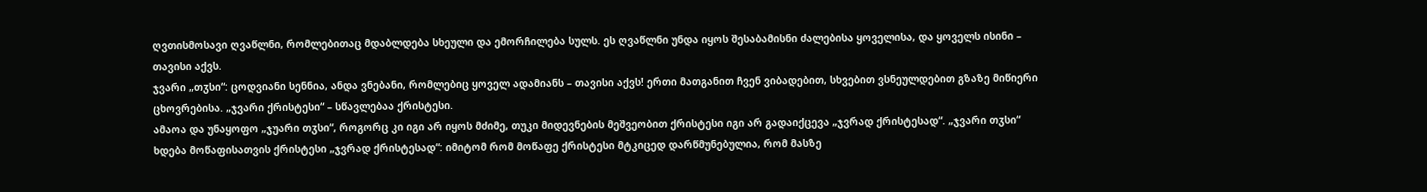ღვთისმოსავი ღვაწლნი, რომლებითაც მდაბლდება სხეული და ემორჩილება სულს. ეს ღვაწლნი უნდა იყოს შესაბამისნი ძალებისა ყოველისა, და ყოველს ისინი – თავისი აქვს.
ჯვარი „თჳსი“: ცოდვიანი სენნია, ანდა ვნებანი, რომლებიც ყოველ ადამიანს – თავისი აქვს! ერთი მათგანით ჩვენ ვიბადებით, სხვებით ვსნეულდებით გზაზე მიწიერი ცხოვრებისა. „ჯვარი ქრისტესი“ – სწავლებაა ქრისტესი.
ამაოა და უნაყოფო „ჯუარი თჳსი“, როგორც კი იგი არ იყოს მძიმე, თუკი მიდევნების მეშვეობით ქრისტესი იგი არ გადაიქცევა „ჯვრად ქრისტესად“. „ჯვარი თჳსი“ ხდება მოწაფისათვის ქრისტესი „ჯვრად ქრისტესად“: იმიტომ რომ მოწაფე ქრისტესი მტკიცედ დარწმუნებულია, რომ მასზე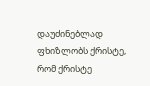დაუძინებლად ფხიზლობს ქრისტე, რომ ქრისტე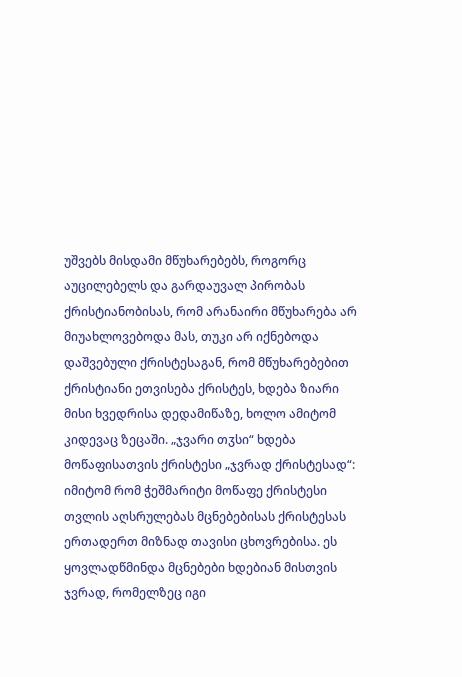უშვებს მისდამი მწუხარებებს, როგორც აუცილებელს და გარდაუვალ პირობას ქრისტიანობისას, რომ არანაირი მწუხარება არ მიუახლოვებოდა მას, თუკი არ იქნებოდა დაშვებული ქრისტესაგან, რომ მწუხარებებით ქრისტიანი ეთვისება ქრისტეს, ხდება ზიარი მისი ხვედრისა დედამიწაზე, ხოლო ამიტომ კიდევაც ზეცაში. „ჯვარი თჳსი“ ხდება მოწაფისათვის ქრისტესი „ჯვრად ქრისტესად“: იმიტომ რომ ჭეშმარიტი მოწაფე ქრისტესი თვლის აღსრულებას მცნებებისას ქრისტესას ერთადერთ მიზნად თავისი ცხოვრებისა. ეს ყოვლადწმინდა მცნებები ხდებიან მისთვის ჯვრად, რომელზეც იგი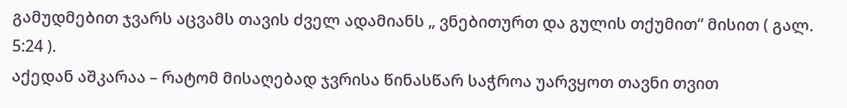გამუდმებით ჯვარს აცვამს თავის ძველ ადამიანს „ ვნებითურთ და გულის თქუმით“ მისით ( გალ. 5:24 ).
აქედან აშკარაა – რატომ მისაღებად ჯვრისა წინასწარ საჭროა უარვყოთ თავნი თვით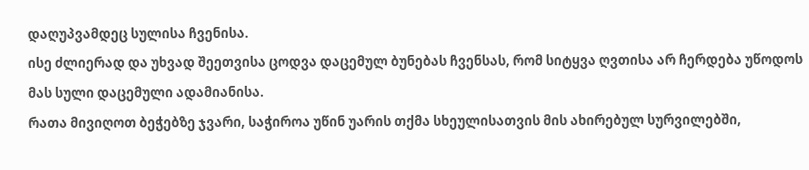დაღუპვამდეც სულისა ჩვენისა.
ისე ძლიერად და უხვად შეეთვისა ცოდვა დაცემულ ბუნებას ჩვენსას, რომ სიტყვა ღვთისა არ ჩერდება უწოდოს მას სული დაცემული ადამიანისა.
რათა მივიღოთ ბეჭებზე ჯვარი, საჭიროა უწინ უარის თქმა სხეულისათვის მის ახირებულ სურვილებში,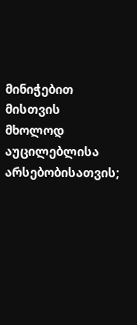მინიჭებით მისთვის მხოლოდ აუცილებლისა არსებობისათვის;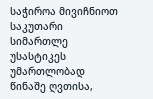საჭიროა მივიჩნიოთ საკუთარი სიმართლე უსასტიკეს უმართლობად წინაშე ღვთისა,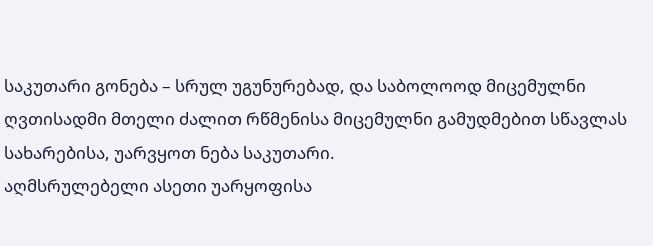საკუთარი გონება – სრულ უგუნურებად, და საბოლოოდ მიცემულნი ღვთისადმი მთელი ძალით რწმენისა მიცემულნი გამუდმებით სწავლას სახარებისა, უარვყოთ ნება საკუთარი.
აღმსრულებელი ასეთი უარყოფისა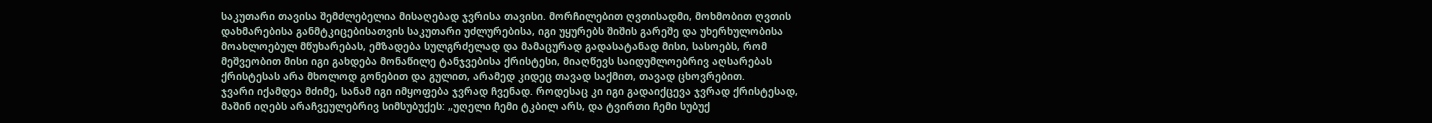საკუთარი თავისა შემძლებელია მისაღებად ჯვრისა თავისი. მორჩილებით ღვთისადმი, მოხმობით ღვთის დახმარებისა განმტკიცებისათვის საკუთარი უძლურებისა, იგი უყურებს შიშის გარეშე და უხერხულობისა მოახლოებულ მწუხარებას, ემზადება სულგრძელად და მამაცურად გადასატანად მისი, სასოებს, რომ მეშვეობით მისი იგი გახდება მონაწილე ტანჯვებისა ქრისტესი, მიაღწევს საიდუმლოებრივ აღსარებას ქრისტესას არა მხოლოდ გონებით და გულით, არამედ კიდეც თავად საქმით, თავად ცხოვრებით.
ჯვარი იქამდეა მძიმე, სანამ იგი იმყოფება ჯვრად ჩვენად. როდესაც კი იგი გადაიქცევა ჯვრად ქრისტესად, მაშინ იღებს არაჩვეულებრივ სიმსუბუქეს: „უღელი ჩემი ტკბილ არს, და ტვირთი ჩემი სუბუქ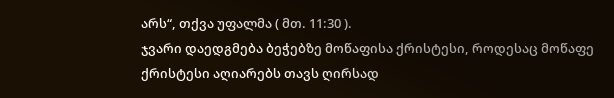არს“, თქვა უფალმა ( მთ. 11:30 ).
ჯვარი დაედგმება ბეჭებზე მოწაფისა ქრისტესი, როდესაც მოწაფე ქრისტესი აღიარებს თავს ღირსად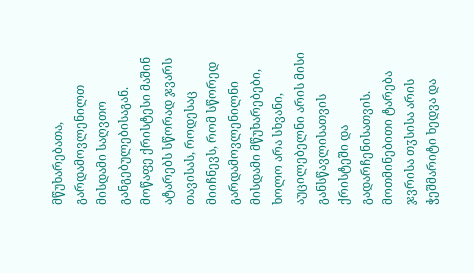მწუხარებათა, გარდამოვლენილთ მისდამი საღვთო განგებულებისაგან.
მოწაფე ქრისტესი მაშინ ატარებს სწორად ჯვარს თავისას, როდესაც მიიჩნევს, რომ სწორედ გარდამოვლენილნი მისდამი მწუხარებები, ხოლო არა სხვანი, აუცილებელნი არის მისი განსწავლისათვის ქრისტეში და გადარჩენისათვის.
მოთმინებითი ტარება ჯვრისა თჳსისა არის ჭეშმარიტი ხედვა და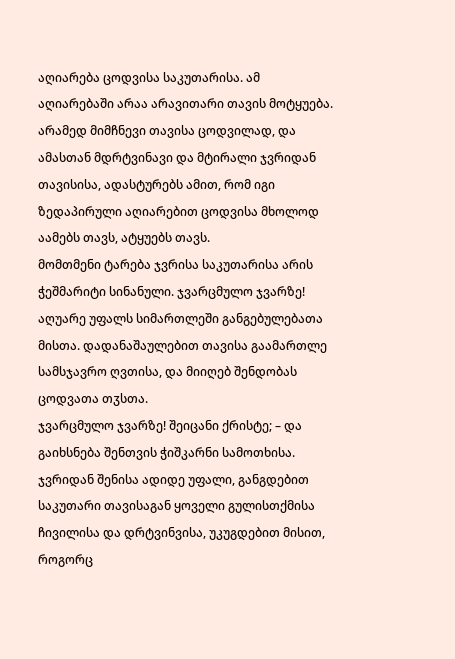აღიარება ცოდვისა საკუთარისა. ამ აღიარებაში არაა არავითარი თავის მოტყუება. არამედ მიმჩნევი თავისა ცოდვილად, და ამასთან მდრტვინავი და მტირალი ჯვრიდან თავისისა, ადასტურებს ამით, რომ იგი ზედაპირული აღიარებით ცოდვისა მხოლოდ აამებს თავს, ატყუებს თავს.
მომთმენი ტარება ჯვრისა საკუთარისა არის ჭეშმარიტი სინანული. ჯვარცმულო ჯვარზე! აღუარე უფალს სიმართლეში განგებულებათა მისთა. დადანაშაულებით თავისა გაამართლე სამსჯავრო ღვთისა, და მიიღებ შენდობას ცოდვათა თჳსთა.
ჯვარცმულო ჯვარზე! შეიცანი ქრისტე; – და გაიხსნება შენთვის ჭიშკარნი სამოთხისა.
ჯვრიდან შენისა ადიდე უფალი, განგდებით საკუთარი თავისაგან ყოველი გულისთქმისა ჩივილისა და დრტვინვისა, უკუგდებით მისით, როგორც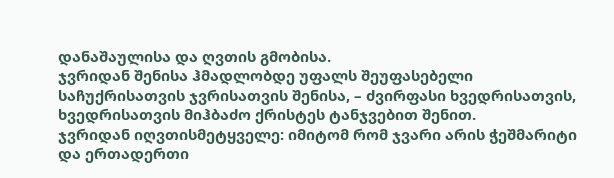დანაშაულისა და ღვთის გმობისა.
ჯვრიდან შენისა ჰმადლობდე უფალს შეუფასებელი საჩუქრისათვის ჯვრისათვის შენისა, – ძვირფასი ხვედრისათვის, ხვედრისათვის მიჰბაძო ქრისტეს ტანჯვებით შენით.
ჯვრიდან იღვთისმეტყველე: იმიტომ რომ ჯვარი არის ჭეშმარიტი და ერთადერთი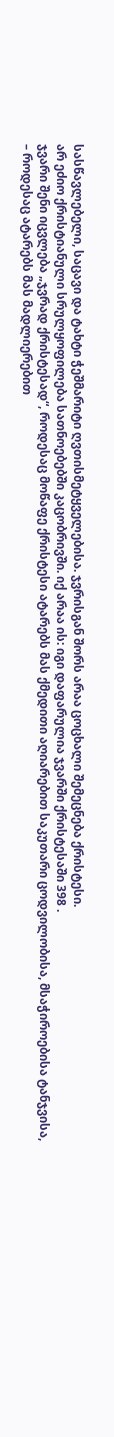სასწავლებელი, საცავი და ტახტი ჭეშმარიტი ღვთისმეტყველებისა. ჯვრისგან შორს არაა ცოცხალი შემეცნება ქრისტესი.
არ ეძიო ქრისტიანული სრულყოფილება სათნოებებში კაცობრივში. იქ არაა ის: იგი დაფარულია ჯვარში ქრისტესაში 398 .
ჯვარი შენი იცვლება „ჯვრად ქრისტესად“, როდესაც მოწაფე ქრისტესი ატარებს მას ქმედითი აღიარებით საკუთარი ცოდვილობისა, მსაჭიროებისა ტანჯვისა, – როდესაც ატარებს მას მადლიერებით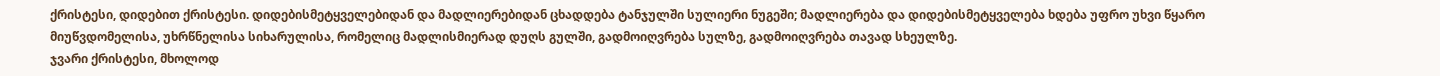ქრისტესი, დიდებით ქრისტესი. დიდებისმეტყველებიდან და მადლიერებიდან ცხადდება ტანჯულში სულიერი ნუგეში; მადლიერება და დიდებისმეტყველება ხდება უფრო უხვი წყარო მიუწვდომელისა, უხრწნელისა სიხარულისა, რომელიც მადლისმიერად დუღს გულში, გადმოიღვრება სულზე, გადმოიღვრება თავად სხეულზე.
ჯვარი ქრისტესი, მხოლოდ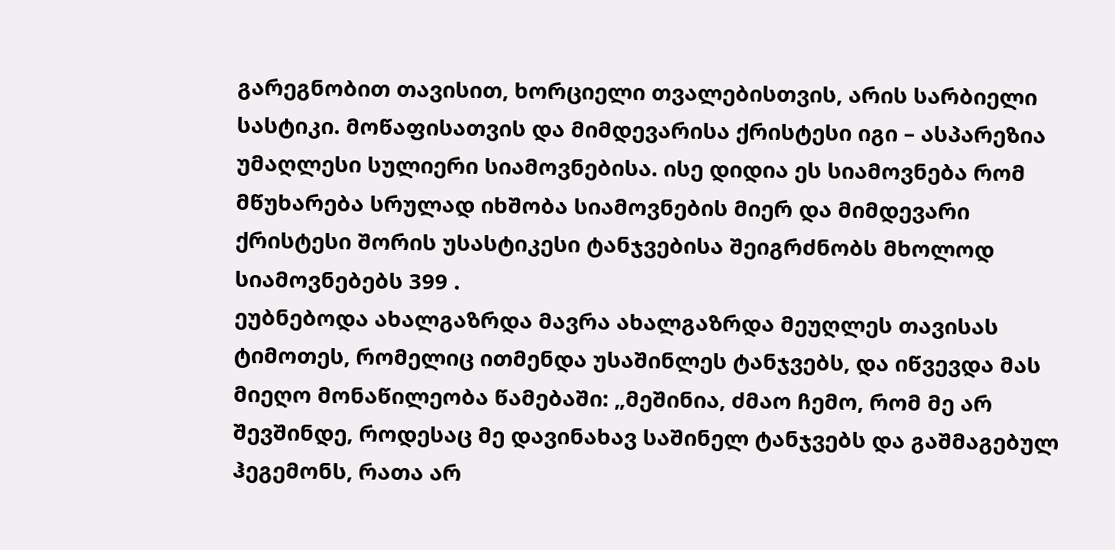გარეგნობით თავისით, ხორციელი თვალებისთვის, არის სარბიელი სასტიკი. მოწაფისათვის და მიმდევარისა ქრისტესი იგი – ასპარეზია უმაღლესი სულიერი სიამოვნებისა. ისე დიდია ეს სიამოვნება რომ მწუხარება სრულად იხშობა სიამოვნების მიერ და მიმდევარი ქრისტესი შორის უსასტიკესი ტანჯვებისა შეიგრძნობს მხოლოდ სიამოვნებებს 399 .
ეუბნებოდა ახალგაზრდა მავრა ახალგაზრდა მეუღლეს თავისას ტიმოთეს, რომელიც ითმენდა უსაშინლეს ტანჯვებს, და იწვევდა მას მიეღო მონაწილეობა წამებაში: „მეშინია, ძმაო ჩემო, რომ მე არ შევშინდე, როდესაც მე დავინახავ საშინელ ტანჯვებს და გაშმაგებულ ჰეგემონს, რათა არ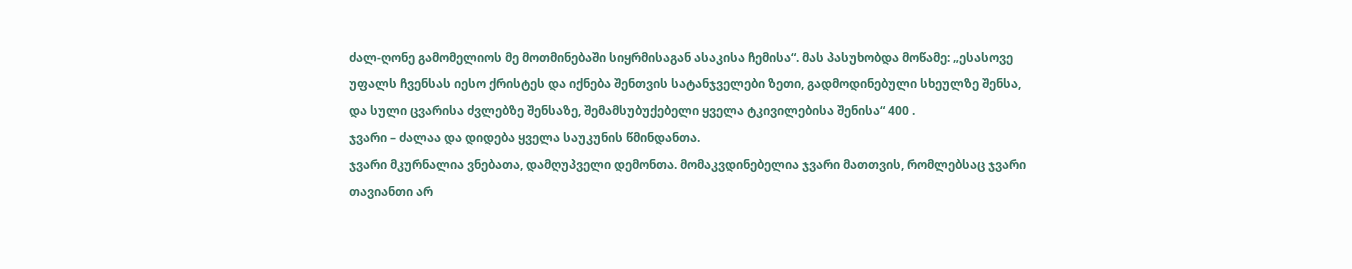ძალ-ღონე გამომელიოს მე მოთმინებაში სიყრმისაგან ასაკისა ჩემისა“. მას პასუხობდა მოწამე: „ესასოვე უფალს ჩვენსას იესო ქრისტეს და იქნება შენთვის სატანჯველები ზეთი, გადმოდინებული სხეულზე შენსა, და სული ცვარისა ძვლებზე შენსაზე, შემამსუბუქებელი ყველა ტკივილებისა შენისა“ 400 .
ჯვარი – ძალაა და დიდება ყველა საუკუნის წმინდანთა.
ჯვარი მკურნალია ვნებათა, დამღუპველი დემონთა. მომაკვდინებელია ჯვარი მათთვის, რომლებსაც ჯვარი თავიანთი არ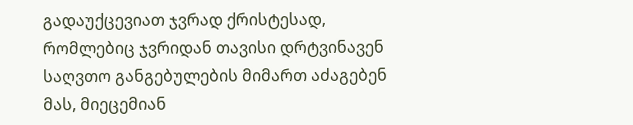გადაუქცევიათ ჯვრად ქრისტესად, რომლებიც ჯვრიდან თავისი დრტვინავენ საღვთო განგებულების მიმართ აძაგებენ მას, მიეცემიან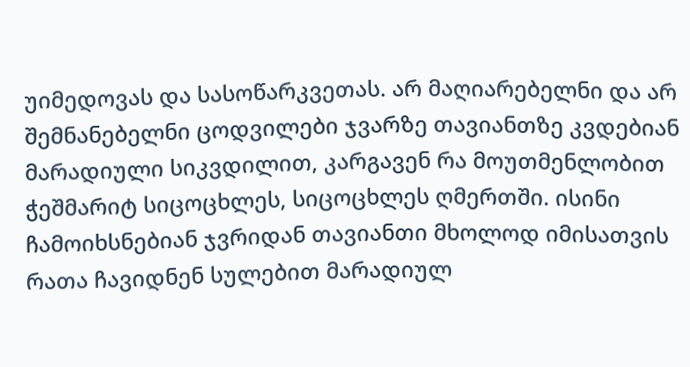უიმედოვას და სასოწარკვეთას. არ მაღიარებელნი და არ შემნანებელნი ცოდვილები ჯვარზე თავიანთზე კვდებიან მარადიული სიკვდილით, კარგავენ რა მოუთმენლობით ჭეშმარიტ სიცოცხლეს, სიცოცხლეს ღმერთში. ისინი ჩამოიხსნებიან ჯვრიდან თავიანთი მხოლოდ იმისათვის რათა ჩავიდნენ სულებით მარადიულ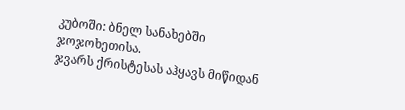კუბოში: ბნელ სანახებში ჯოჯოხეთისა.
ჯვარს ქრისტესას აჰყავს მიწიდან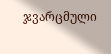ჯვარცმული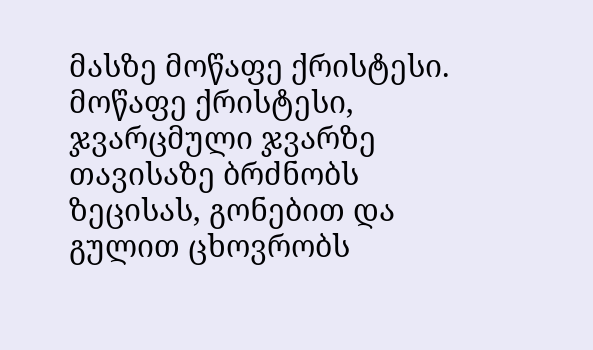მასზე მოწაფე ქრისტესი. მოწაფე ქრისტესი, ჯვარცმული ჯვარზე თავისაზე ბრძნობს ზეცისას, გონებით და გულით ცხოვრობს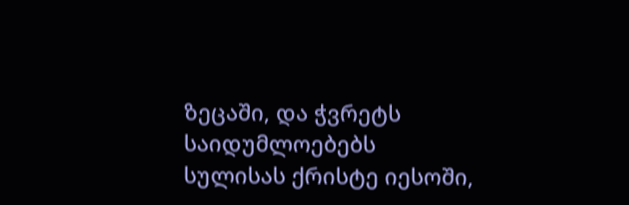ზეცაში, და ჭვრეტს საიდუმლოებებს სულისას ქრისტე იესოში,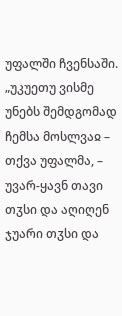უფალში ჩვენსაში. „უკუეთუ ვისმე უნებს შემდგომად ჩემსა მოსლვაჲ – თქვა უფალმა, – უვარ-ყავნ თავი თჳსი და აღიღენ ჯუარი თჳსი და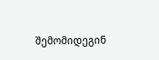შემომიდეგინ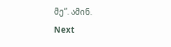მე“. ამინ.
Next